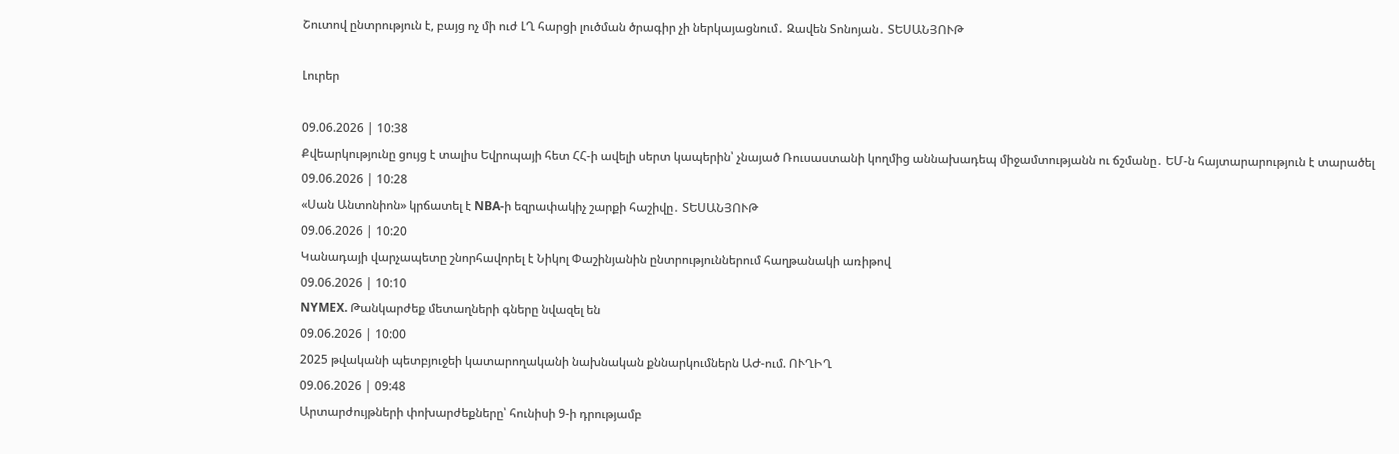Շուտով ընտրություն է, բայց ոչ մի ուժ ԼՂ հարցի լուծման ծրագիր չի ներկայացնում․ Զավեն Տոնոյան․ ՏԵՍԱՆՅՈՒԹ

Լուրեր

09.06.2026 | 10:38
Քվեարկությունը ցույց է տալիս Եվրոպայի հետ ՀՀ-ի ավելի սերտ կապերին՝ չնայած Ռուսաստանի կողմից աննախադեպ միջամտությանն ու ճշմանը․ ԵՄ-ն հայտարարություն է տարածել
09.06.2026 | 10:28
«Սան Անտոնիոն» կրճատել է NBA-ի եզրափակիչ շարքի հաշիվը․ ՏԵՍԱՆՅՈՒԹ
09.06.2026 | 10:20
Կանադայի վարչապետը շնորհավորել է Նիկոլ Փաշինյանին ընտրություններում հաղթանակի առիթով
09.06.2026 | 10:10
NYMEX. Թանկարժեք մետաղների գները նվազել են
09.06.2026 | 10:00
2025 թվականի պետբյուջեի կատարողականի նախնական քննարկումներն ԱԺ-ում. ՈՒՂԻՂ
09.06.2026 | 09:48
Արտարժույթների փոխարժեքները՝ հունիսի 9-ի դրությամբ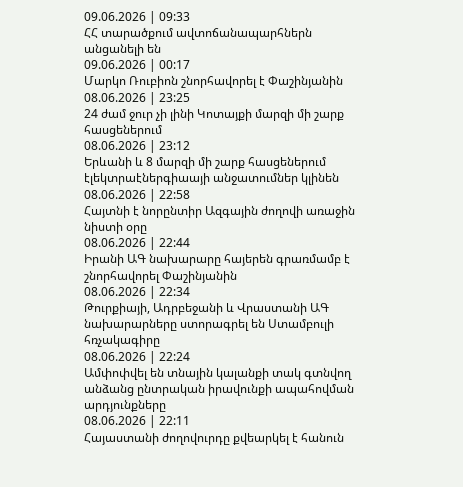09.06.2026 | 09:33
ՀՀ տարածքում ավտոճանապարհներն անցանելի են
09.06.2026 | 00:17
Մարկո Ռուբիոն շնորհավորել է Փաշինյանին
08.06.2026 | 23:25
24 ժամ ջուր չի լինի Կոտայքի մարզի մի շարք հասցեներում
08.06.2026 | 23:12
Երևանի և 8 մարզի մի շարք հասցեներում էլեկտրաէներգիաայի անջատումներ կլինեն
08.06.2026 | 22:58
Հայտնի է նորընտիր Ազգային ժողովի առաջին նիստի օրը
08.06.2026 | 22:44
Իրանի ԱԳ նախարարը հայերեն գրառմամբ է շնորհավորել Փաշինյանին
08.06.2026 | 22:34
Թուրքիայի, Ադրբեջանի և Վրաստանի ԱԳ նախարարները ստորագրել են Ստամբուլի հռչակագիրը
08.06.2026 | 22:24
Ամփոփվել են տնային կալանքի տակ գտնվող անձանց ընտրական իրավունքի ապահովման արդյունքները
08.06.2026 | 22:11
Հայաստանի ժողովուրդը քվեարկել է հանուն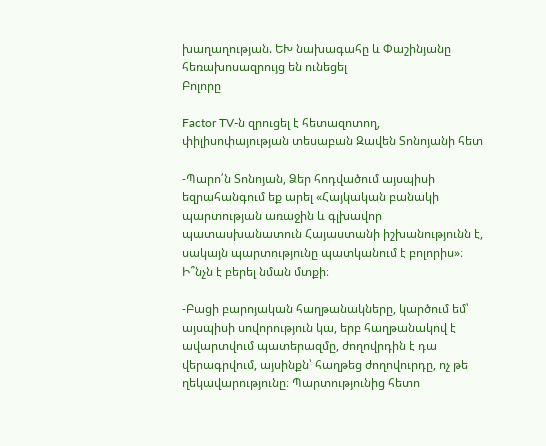խաղաղության. ԵԽ նախագահը և Փաշինյանը հեռախոսազրույց են ունեցել
Բոլորը

Factor TV-ն զրուցել է հետազոտող, փիլիսոփայության տեսաբան Զավեն Տոնոյանի հետ

-Պարո՛ն Տոնոյան, Ձեր հոդվածում այսպիսի եզրահանգում եք արել «Հայկական բանակի պարտության առաջին և գլխավոր պատասխանատուն Հայաստանի իշխանությունն է, սակայն պարտությունը պատկանում է բոլորիս»։ Ի՞նչն է բերել նման մտքի։

-Բացի բարոյական հաղթանակները, կարծում եմ՝ այսպիսի սովորություն կա, երբ հաղթանակով է ավարտվում պատերազմը, ժողովրդին է դա վերագրվում, այսինքն՝ հաղթեց ժողովուրդը, ոչ թե ղեկավարությունը։ Պարտությունից հետո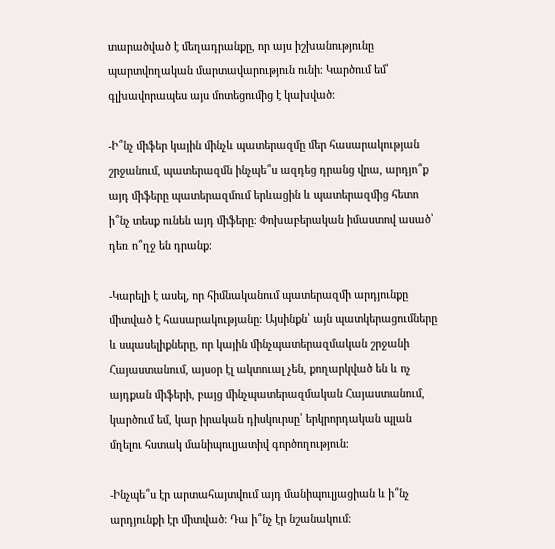տարածված է մեղադրանքը, որ այս իշխանությունը պարտվողական մարտավարություն ունի։ Կարծում եմ՝ գլխավորապես այս մոտեցումից է կախված։

-Ի՞նչ միֆեր կային մինչև պատերազմը մեր հասարակության շրջանում, պատերազմն ինչպե՞ս ազդեց դրանց վրա, արդյո՞ք այդ միֆերը պատերազմում երևացին և պատերազմից հետո ի՞նչ տեսք ունեն այդ միֆերը։ Փոխաբերական իմաստով ասած՝ դեռ ո՞ղջ են դրանք։

-Կարելի է ասել, որ հիմնականում պատերազմի արդյունքը միտված է հասարակությանը։ Այսինքն՝ այն պատկերացումները և սպասելիքները, որ կային մինչպատերազմական շրջանի Հայաստանում, այսօր էլ ակտուալ չեն, քողարկված են և ոչ այդքան միֆերի, բայց մինչպատերազմական Հայաստանում, կարծում եմ, կար իրական դիսկուրսը՝ երկրորդական պլան մղելու հստակ մանիպուլյատիվ գործողություն։

-Ինչպե՞ս էր արտահայտվում այդ մանիպուլյացիան և ի՞նչ արդյունքի էր միտված։ Դա ի՞նչ էր նշանակում։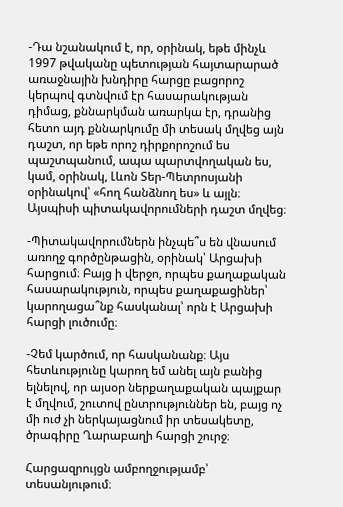-Դա նշանակում է, որ, օրինակ, եթե մինչև 1997 թվականը պետության հայտարարած առաջնային խնդիրը հարցը բացորոշ կերպով գտնվում էր հասարակության դիմաց, քննարկման առարկա էր, դրանից հետո այդ քննարկումը մի տեսակ մղվեց այն դաշտ, որ եթե որոշ դիրքորոշում ես պաշտպանում, ապա պարտվողական ես, կամ, օրինակ, Լևոն Տեր-Պետրոսյանի օրինակով՝ «հող հանձնող ես» և այլն։ Այսպիսի պիտակավորումների դաշտ մղվեց։

-Պիտակավորումներն ինչպե՞ս են վնասում առողջ գործընթացին, օրինակ՝ Արցախի հարցում։ Բայց ի վերջո, որպես քաղաքական հասարակություն, որպես քաղաքացիներ՝ կարողացա՞նք հասկանալ՝ որն է Արցախի հարցի լուծումը։

-Չեմ կարծում, որ հասկանանք։ Այս հետևությունը կարող եմ անել այն բանից ելնելով, որ այսօր ներքաղաքական պայքար է մղվում, շուտով ընտրություններ են, բայց ոչ մի ուժ չի ներկայացնում իր տեսակետը, ծրագիրը Ղարաբաղի հարցի շուրջ։

Հարցազրույցն ամբողջությամբ՝ տեսանյութում։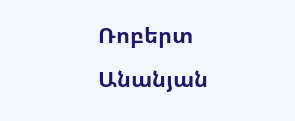Ռոբերտ Անանյան